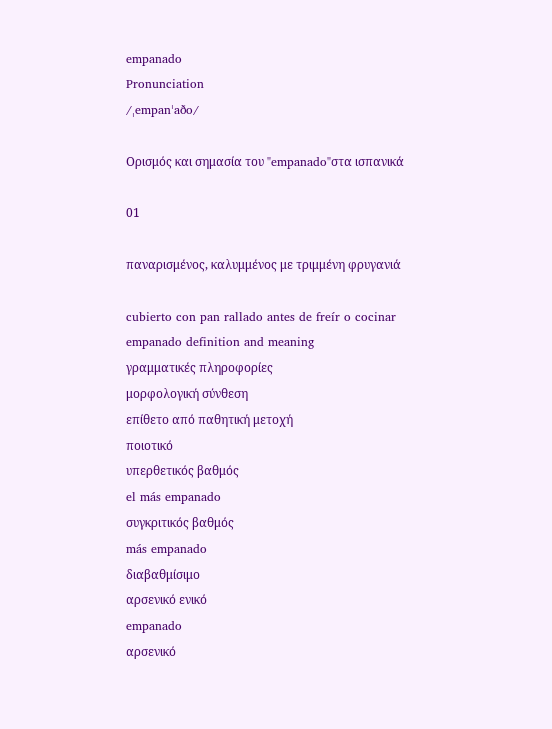empanado
Pronunciation
/ˌempanˈaðo/

Ορισμός και σημασία του "empanado"στα ισπανικά

01

παναρισμένος, καλυμμένος με τριμμένη φρυγανιά

cubierto con pan rallado antes de freír o cocinar
empanado definition and meaning
γραμματικές πληροφορίες
μορφολογική σύνθεση
επίθετο από παθητική μετοχή
ποιοτικό
υπερθετικός βαθμός
el más empanado
συγκριτικός βαθμός
más empanado
διαβαθμίσιμο
αρσενικό ενικό
empanado
αρσενικό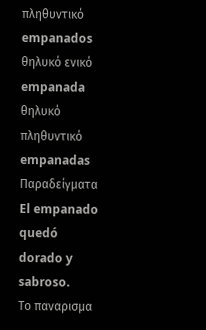πληθυντικό
empanados
θηλυκό ενικό
empanada
θηλυκό πληθυντικό
empanadas
Παραδείγματα
El empanado quedó dorado y sabroso.
Το παναρισμα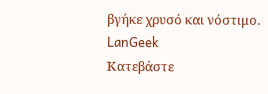βγήκε χρυσό και νόστιμο.
LanGeek
Κατεβάστε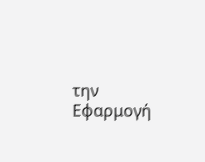την Εφαρμογή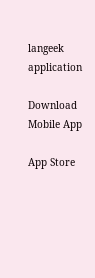langeek application

Download Mobile App

App Store